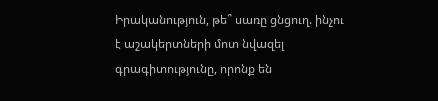Իրականություն, թե՞ սառը ցնցուղ. ինչու է աշակերտների մոտ նվազել գրագիտությունը, որոնք են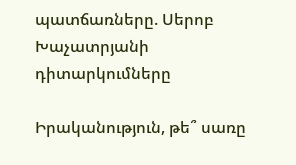պատճառները. Սերոբ Խաչատրյանի դիտարկումները

Իրականություն, թե՞ սառը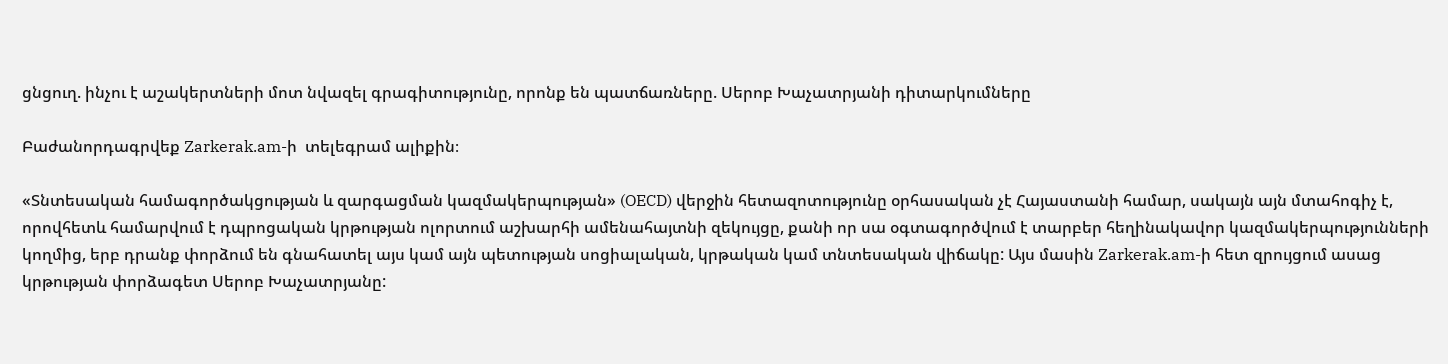ցնցուղ. ինչու է աշակերտների մոտ նվազել գրագիտությունը, որոնք են պատճառները. Սերոբ Խաչատրյանի դիտարկումները

Բաժանորդագրվեք Zarkerak.am-ի  տելեգրամ ալիքին։

«Տնտեսական համագործակցության և զարգացման կազմակերպության» (OECD) վերջին հետազոտությունը օրհասական չէ Հայաստանի համար, սակայն այն մտահոգիչ է, որովհետև համարվում է դպրոցական կրթության ոլորտում աշխարհի ամենահայտնի զեկույցը, քանի որ սա օգտագործվում է տարբեր հեղինակավոր կազմակերպությունների կողմից, երբ դրանք փորձում են գնահատել այս կամ այն պետության սոցիալական, կրթական կամ տնտեսական վիճակը: Այս մասին Zarkerak.am-ի հետ զրույցում ասաց կրթության փորձագետ Սերոբ Խաչատրյանը: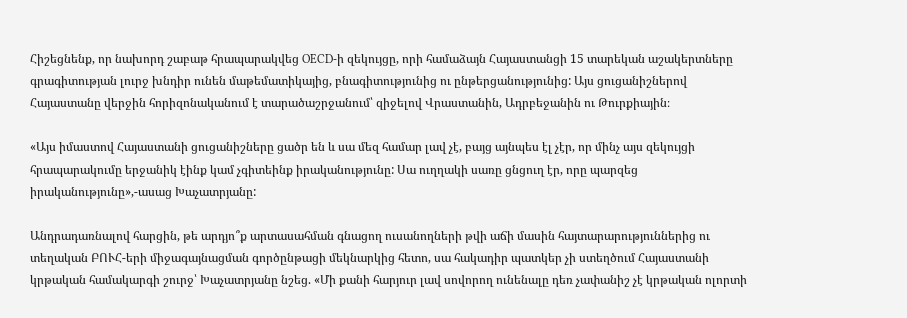Հիշեցնենք, որ նախորդ շաբաթ հրապարակվեց OECD-ի զեկույցը, որի համաձայն Հայաստանցի 15 տարեկան աշակերտները գրագիտության լուրջ խնդիր ունեն մաթեմատիկայից, բնագիտությունից ու ընթերցանությունից: Այս ցուցանիշներով Հայաստանը վերջին հորիզոնականում է տարածաշրջանում՝ զիջելով Վրաստանին, Ադրբեջանին ու Թուրքիային։

«Այս իմաստով Հայաստանի ցուցանիշները ցածր են և սա մեզ համար լավ չէ, բայց այնպես էլ չէր, որ մինչ այս զեկույցի հրապարակումը երջանիկ էինք կամ չգիտեինք իրականությունը: Սա ուղղակի սառը ցնցուղ էր, որը պարզեց իրականությունը»,-ասաց Խաչատրյանը:

Անդրադառնալով հարցին, թե արդյո՞ք արտասահման գնացող ուսանողների թվի աճի մասին հայտարարություններից ու տեղական ԲՈՒՀ-երի միջագայնացման գործընթացի մեկնարկից հետո, սա հակադիր պատկեր չի ստեղծում Հայաստանի կրթական համակարգի շուրջ՝ Խաչատրյանը նշեց. «Մի քանի հարյուր լավ սովորող ունենալը դեռ չափանիշ չէ կրթական ոլորտի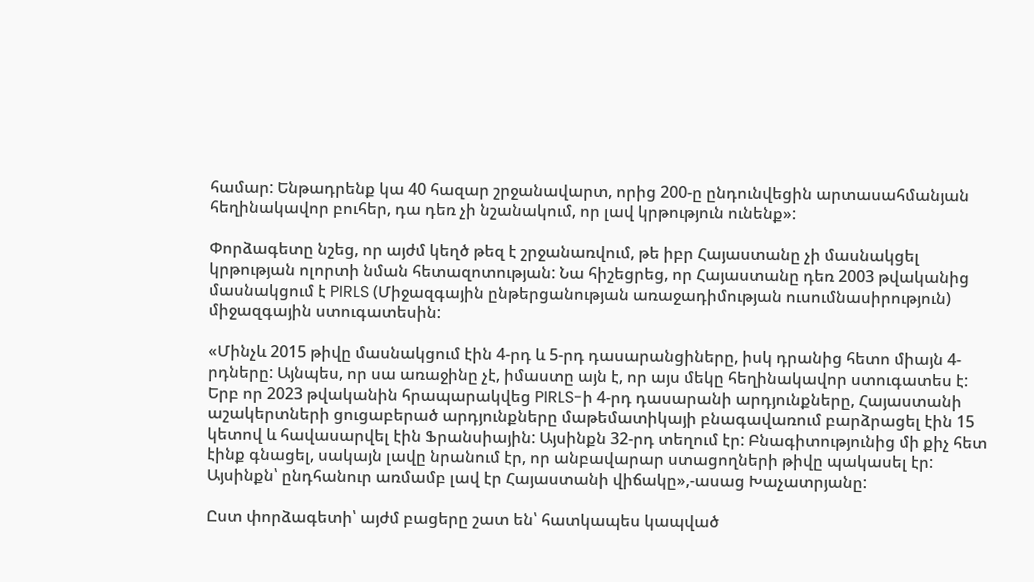համար: Ենթադրենք կա 40 հազար շրջանավարտ, որից 200-ը ընդունվեցին արտասահմանյան հեղինակավոր բուհեր, դա դեռ չի նշանակում, որ լավ կրթություն ունենք»:

Փորձագետը նշեց, որ այժմ կեղծ թեզ է շրջանառվում, թե իբր Հայաստանը չի մասնակցել կրթության ոլորտի նման հետազոտության: Նա հիշեցրեց, որ Հայաստանը դեռ 2003 թվականից մասնակցում է PIRLS (Միջազգային ընթերցանության առաջադիմության ուսումնասիրություն) միջազգային ստուգատեսին:

«Մինչև 2015 թիվը մասնակցում էին 4-րդ և 5-րդ դասարանցիները, իսկ դրանից հետո միայն 4-րդները: Այնպես, որ սա առաջինը չէ, իմաստը այն է, որ այս մեկը հեղինակավոր ստուգատես է: Երբ որ 2023 թվականին հրապարակվեց PIRLS-ի 4-րդ դասարանի արդյունքները, Հայաստանի աշակերտների ցուցաբերած արդյունքները մաթեմատիկայի բնագավառում բարձրացել էին 15 կետով և հավասարվել էին Ֆրանսիային: Այսինքն 32-րդ տեղում էր: Բնագիտությունից մի քիչ հետ էինք գնացել, սակայն լավը նրանում էր, որ անբավարար ստացողների թիվը պակասել էր: Այսինքն՝ ընդհանուր առմամբ լավ էր Հայաստանի վիճակը»,-ասաց Խաչատրյանը:

Ըստ փորձագետի՝ այժմ բացերը շատ են՝ հատկապես կապված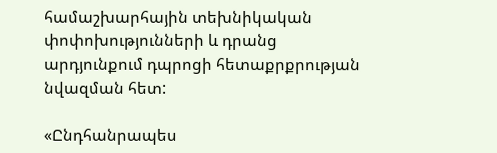համաշխարհային տեխնիկական փոփոխությունների և դրանց արդյունքում դպրոցի հետաքրքրության նվազման հետ:

«Ընդհանրապես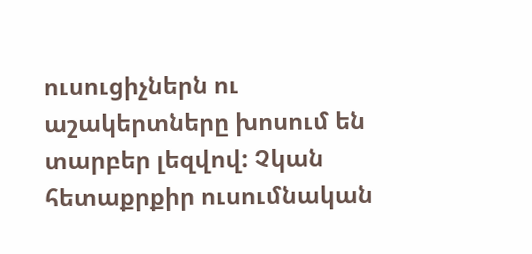ուսուցիչներն ու աշակերտները խոսում են տարբեր լեզվով: Չկան հետաքրքիր ուսումնական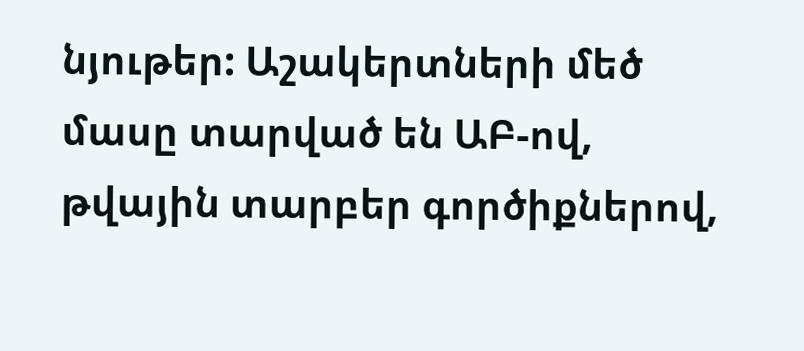նյութեր: Աշակերտների մեծ մասը տարված են ԱԲ-ով, թվային տարբեր գործիքներով,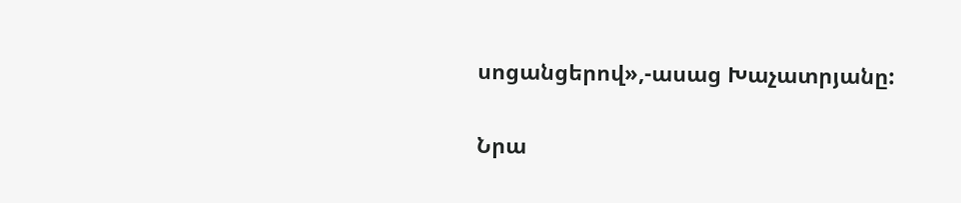սոցանցերով»,-ասաց Խաչատրյանը:

Նրա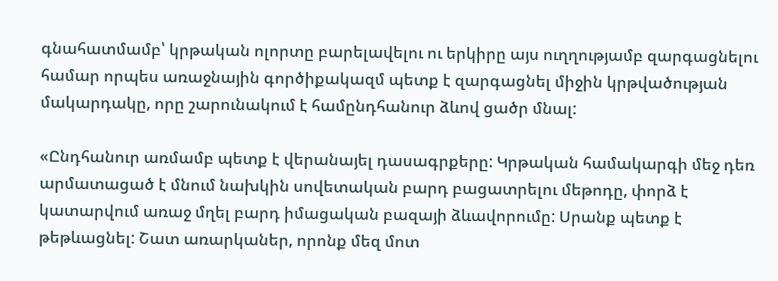գնահատմամբ՝ կրթական ոլորտը բարելավելու ու երկիրը այս ուղղությամբ զարգացնելու համար որպես առաջնային գործիքակազմ պետք է զարգացնել միջին կրթվածության մակարդակը, որը շարունակում է համընդհանուր ձևով ցածր մնալ:

«Ընդհանուր առմամբ պետք է վերանայել դասագրքերը: Կրթական համակարգի մեջ դեռ արմատացած է մնում նախկին սովետական բարդ բացատրելու մեթոդը, փորձ է կատարվում առաջ մղել բարդ իմացական բազայի ձևավորումը: Սրանք պետք է թեթևացնել: Շատ առարկաներ, որոնք մեզ մոտ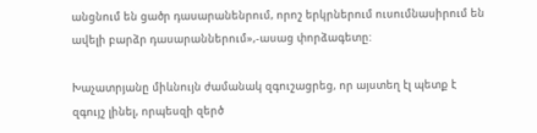անցնում են ցածր դասարանենրում, որոշ երկրներում ուսումնասիրում են ավելի բարձր դասարաններում»,-ասաց փորձագետը:

Խաչատրյանը միևնույն ժամանակ զգուշացրեց, որ այստեղ էլ պետք է զգույշ լինել, որպեսզի զերծ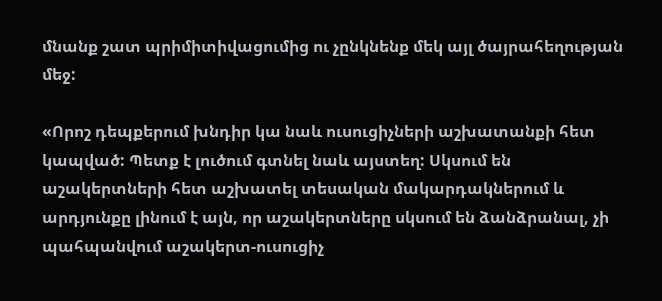մնանք շատ պրիմիտիվացումից ու չընկնենք մեկ այլ ծայրահեղության մեջ:

«Որոշ դեպքերում խնդիր կա նաև ուսուցիչների աշխատանքի հետ կապված: Պետք է լուծում գտնել նաև այստեղ: Սկսում են աշակերտների հետ աշխատել տեսական մակարդակներում և արդյունքը լինում է այն, որ աշակերտները սկսում են ձանձրանալ, չի պահպանվում աշակերտ-ուսուցիչ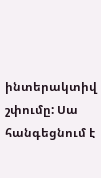ինտերակտիվ շփումը: Սա հանգեցնում է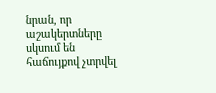նրան, որ աշակերտները սկսում են հաճույքով չտրվել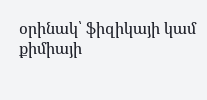օրինակ՝ ֆիզիկայի կամ քիմիայի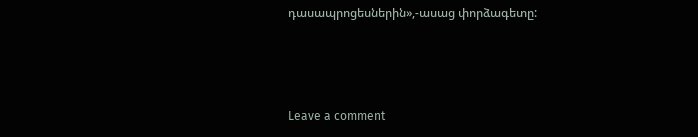դասապրոցեսներին»,-ասաց փորձագետը:



Leave a comment